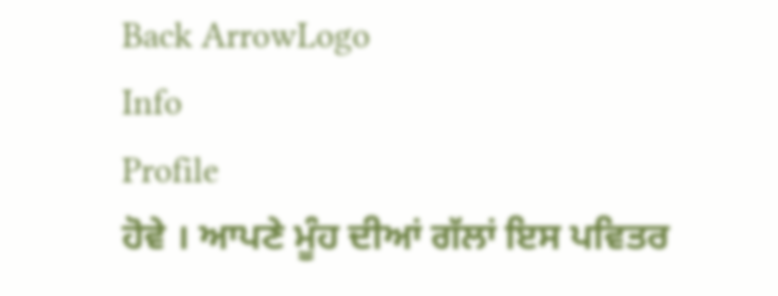Back ArrowLogo
Info
Profile
ਹੋਵੇ । ਆਪਣੇ ਮੂੰਹ ਦੀਆਂ ਗੱਲਾਂ ਇਸ ਪਵਿਤਰ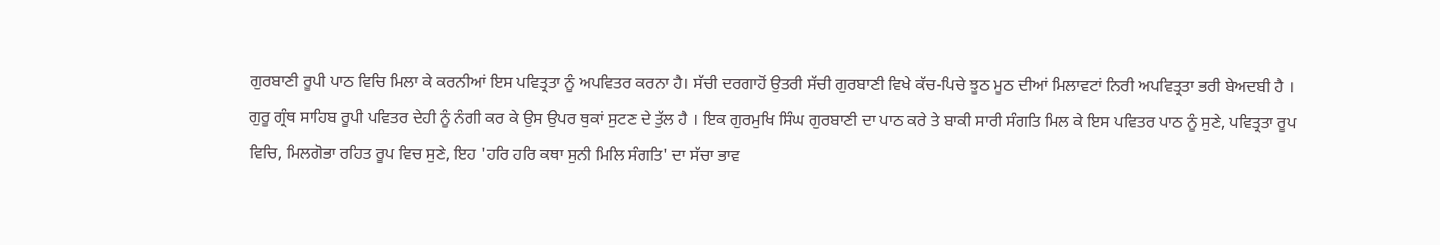ਗੁਰਬਾਣੀ ਰੂਪੀ ਪਾਠ ਵਿਚਿ ਮਿਲਾ ਕੇ ਕਰਨੀਆਂ ਇਸ ਪਵਿਤ੍ਰਤਾ ਨੂੰ ਅਪਵਿਤਰ ਕਰਨਾ ਹੈ। ਸੱਚੀ ਦਰਗਾਹੋਂ ਉਤਰੀ ਸੱਚੀ ਗੁਰਬਾਣੀ ਵਿਖੇ ਕੱਚ-ਪਿਚੇ ਝੂਠ ਮੂਠ ਦੀਆਂ ਮਿਲਾਵਟਾਂ ਨਿਰੀ ਅਪਵਿਤ੍ਰਤਾ ਭਰੀ ਬੇਅਦਬੀ ਹੈ । ਗੁਰੂ ਗ੍ਰੰਥ ਸਾਹਿਬ ਰੂਪੀ ਪਵਿਤਰ ਦੇਹੀ ਨੂੰ ਨੰਗੀ ਕਰ ਕੇ ਉਸ ਉਪਰ ਥੁਕਾਂ ਸੁਟਣ ਦੇ ਤੁੱਲ ਹੈ । ਇਕ ਗੁਰਮੁਖਿ ਸਿੰਘ ਗੁਰਬਾਣੀ ਦਾ ਪਾਠ ਕਰੇ ਤੇ ਬਾਕੀ ਸਾਰੀ ਸੰਗਤਿ ਮਿਲ ਕੇ ਇਸ ਪਵਿਤਰ ਪਾਠ ਨੂੰ ਸੁਣੇ, ਪਵਿਤ੍ਰਤਾ ਰੂਪ ਵਿਚਿ, ਮਿਲਗੋਭਾ ਰਹਿਤ ਰੂਪ ਵਿਚ ਸੁਣੇ, ਇਹ 'ਹਰਿ ਹਰਿ ਕਥਾ ਸੁਨੀ ਮਿਲਿ ਸੰਗਤਿ' ਦਾ ਸੱਚਾ ਭਾਵ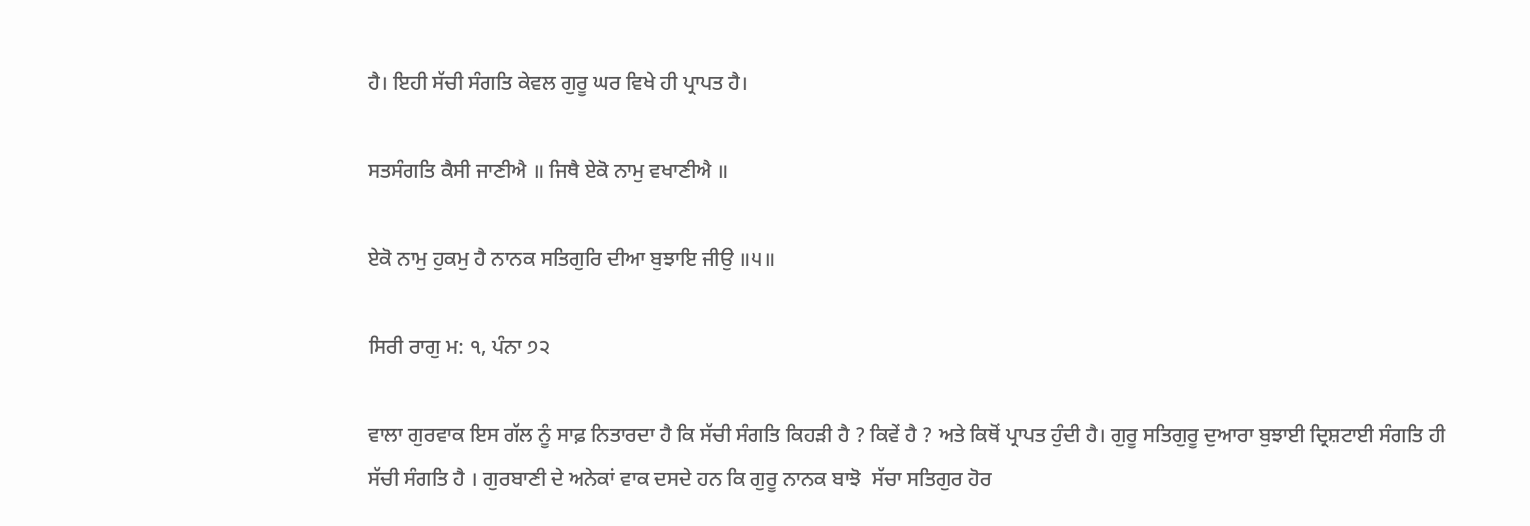ਹੈ। ਇਹੀ ਸੱਚੀ ਸੰਗਤਿ ਕੇਵਲ ਗੁਰੂ ਘਰ ਵਿਖੇ ਹੀ ਪ੍ਰਾਪਤ ਹੈ।

ਸਤਸੰਗਤਿ ਕੈਸੀ ਜਾਣੀਐ ॥ ਜਿਥੈ ਏਕੋ ਨਾਮੁ ਵਖਾਣੀਐ ॥

ਏਕੋ ਨਾਮੁ ਹੁਕਮੁ ਹੈ ਨਾਨਕ ਸਤਿਗੁਰਿ ਦੀਆ ਬੁਝਾਇ ਜੀਉ ॥੫॥

ਸਿਰੀ ਰਾਗੁ ਮ: ੧, ਪੰਨਾ ੭੨

ਵਾਲਾ ਗੁਰਵਾਕ ਇਸ ਗੱਲ ਨੂੰ ਸਾਫ਼ ਨਿਤਾਰਦਾ ਹੈ ਕਿ ਸੱਚੀ ਸੰਗਤਿ ਕਿਹੜੀ ਹੈ ? ਕਿਵੇਂ ਹੈ ? ਅਤੇ ਕਿਥੋਂ ਪ੍ਰਾਪਤ ਹੁੰਦੀ ਹੈ। ਗੁਰੂ ਸਤਿਗੁਰੂ ਦੁਆਰਾ ਬੁਝਾਈ ਦ੍ਰਿਸ਼ਟਾਈ ਸੰਗਤਿ ਹੀ ਸੱਚੀ ਸੰਗਤਿ ਹੈ । ਗੁਰਬਾਣੀ ਦੇ ਅਨੇਕਾਂ ਵਾਕ ਦਸਦੇ ਹਨ ਕਿ ਗੁਰੂ ਨਾਨਕ ਬਾਝੋ  ਸੱਚਾ ਸਤਿਗੁਰ ਹੋਰ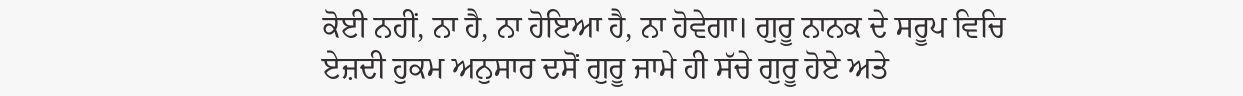ਕੋਈ ਨਹੀਂ, ਨਾ ਹੈ, ਨਾ ਹੋਇਆ ਹੈ, ਨਾ ਹੋਵੇਗਾ। ਗੁਰੂ ਨਾਨਕ ਦੇ ਸਰੂਪ ਵਿਚਿ ਏਜ਼ਦੀ ਹੁਕਮ ਅਨੁਸਾਰ ਦਸੋਂ ਗੁਰੂ ਜਾਮੇ ਹੀ ਸੱਚੇ ਗੁਰੂ ਹੋਏ ਅਤੇ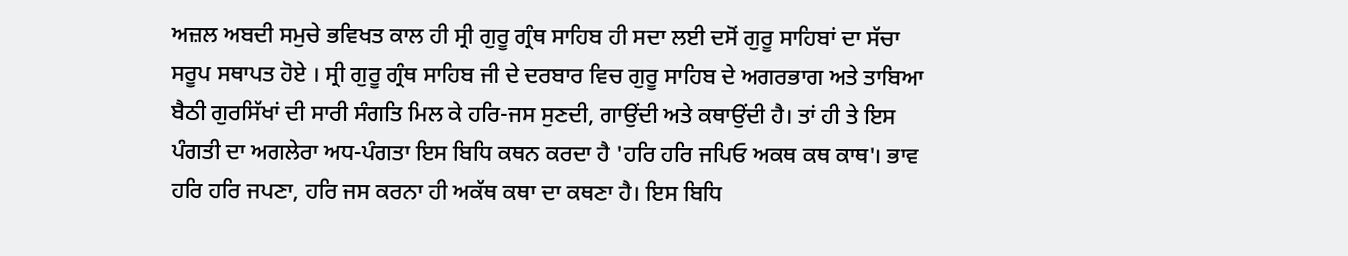ਅਜ਼ਲ ਅਬਦੀ ਸਮੁਚੇ ਭਵਿਖਤ ਕਾਲ ਹੀ ਸ੍ਰੀ ਗੁਰੂ ਗ੍ਰੰਥ ਸਾਹਿਬ ਹੀ ਸਦਾ ਲਈ ਦਸੋਂ ਗੁਰੂ ਸਾਹਿਬਾਂ ਦਾ ਸੱਚਾ ਸਰੂਪ ਸਥਾਪਤ ਹੋਏ । ਸ੍ਰੀ ਗੁਰੂ ਗ੍ਰੰਥ ਸਾਹਿਬ ਜੀ ਦੇ ਦਰਬਾਰ ਵਿਚ ਗੁਰੂ ਸਾਹਿਬ ਦੇ ਅਗਰਭਾਗ ਅਤੇ ਤਾਬਿਆ ਬੈਠੀ ਗੁਰਸਿੱਖਾਂ ਦੀ ਸਾਰੀ ਸੰਗਤਿ ਮਿਲ ਕੇ ਹਰਿ-ਜਸ ਸੁਣਦੀ, ਗਾਉਂਦੀ ਅਤੇ ਕਥਾਉਂਦੀ ਹੈ। ਤਾਂ ਹੀ ਤੇ ਇਸ ਪੰਗਤੀ ਦਾ ਅਗਲੇਰਾ ਅਧ-ਪੰਗਤਾ ਇਸ ਬਿਧਿ ਕਥਨ ਕਰਦਾ ਹੈ 'ਹਰਿ ਹਰਿ ਜਪਿਓ ਅਕਥ ਕਥ ਕਾਥ'। ਭਾਵ ਹਰਿ ਹਰਿ ਜਪਣਾ, ਹਰਿ ਜਸ ਕਰਨਾ ਹੀ ਅਕੱਥ ਕਥਾ ਦਾ ਕਥਣਾ ਹੈ। ਇਸ ਬਿਧਿ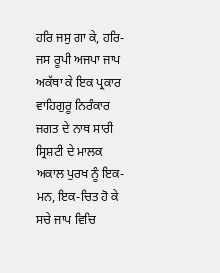ਹਰਿ ਜਸੁ ਗਾ ਕੇ, ਹਰਿ-ਜਸ ਰੂਪੀ ਅਜਪਾ ਜਾਪ ਅਕੱਥਾ ਕੇ ਇਕ ਪ੍ਰਕਾਰ ਵਾਹਿਗੁਰੂ ਨਿਰੰਕਾਰ ਜਗਤ ਦੇ ਨਾਥ ਸਾਰੀ ਸ੍ਰਿਸ਼ਟੀ ਦੇ ਮਾਲਕ ਅਕਾਲ ਪੁਰਖ ਨੂੰ ਇਕ-ਮਨ, ਇਕ-ਚਿਤ ਹੋ ਕੇ ਸਚੇ ਜਾਪ ਵਿਚਿ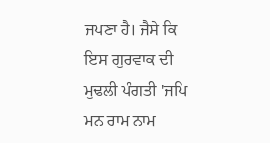ਜਪਣਾ ਹੈ। ਜੈਸੇ ਕਿ ਇਸ ਗੁਰਵਾਕ ਦੀ ਮੁਢਲੀ ਪੰਗਤੀ 'ਜਪਿ ਮਨ ਰਾਮ ਨਾਮ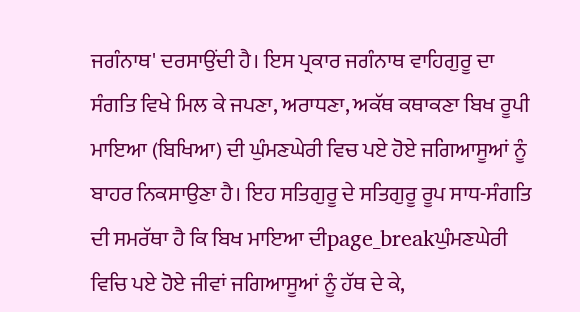ਜਗੰਨਾਥ' ਦਰਸਾਉਂਦੀ ਹੈ। ਇਸ ਪ੍ਰਕਾਰ ਜਗੰਨਾਥ ਵਾਹਿਗੁਰੂ ਦਾ ਸੰਗਤਿ ਵਿਖੇ ਮਿਲ ਕੇ ਜਪਣਾ, ਅਰਾਧਣਾ, ਅਕੱਥ ਕਥਾਕਣਾ ਬਿਖ ਰੂਪੀ ਮਾਇਆ (ਬਿਖਿਆ) ਦੀ ਘੁੰਮਣਘੇਰੀ ਵਿਚ ਪਏ ਹੋਏ ਜਗਿਆਸੂਆਂ ਨੂੰ ਬਾਹਰ ਨਿਕਸਾਉਣਾ ਹੈ। ਇਹ ਸਤਿਗੁਰੂ ਦੇ ਸਤਿਗੁਰੂ ਰੂਪ ਸਾਧ-ਸੰਗਤਿ ਦੀ ਸਮਰੱਥਾ ਹੈ ਕਿ ਬਿਖ ਮਾਇਆ ਦੀpage_breakਘੁੰਮਣਘੇਰੀ ਵਿਚਿ ਪਏ ਹੋਏ ਜੀਵਾਂ ਜਗਿਆਸੂਆਂ ਨੂੰ ਹੱਥ ਦੇ ਕੇ,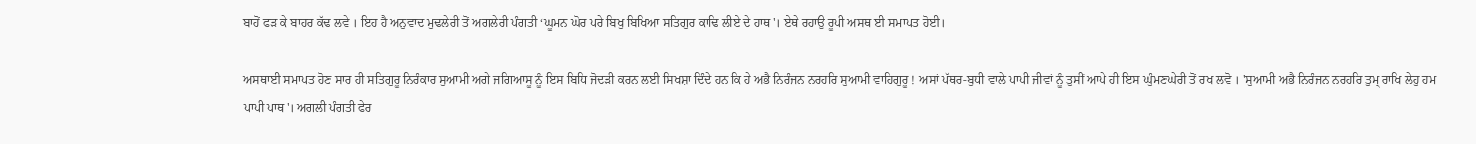ਬਾਹੋਂ ਫੜ ਕੇ ਬਾਹਰ ਕੱਢ ਲਵੇ । ਇਹ ਹੈ ਅਨੁਵਾਦ ਮੁਢਲੇਰੀ ਤੋਂ ਅਗਲੇਰੀ ਪੰਗਤੀ ‘ਘੂਮਨ ਘੋਰ ਪਰੇ ਬਿਖੁ ਬਿਖਿਆ ਸਤਿਗੁਰ ਕਾਢਿ ਲੀਏ ਦੇ ਹਾਥ'। ਏਥੇ ਰਹਾਉ ਰੂਪੀ ਅਸਥ ਈ ਸਮਾਪਤ ਹੋਈ।

ਅਸਥਾਈ ਸਮਾਪਤ ਹੋਣ ਸਾਰ ਹੀ ਸਤਿਗੁਰੂ ਨਿਰੰਕਾਰ ਸੁਆਮੀ ਅਗੇ ਜਗਿਆਸੂ ਨੂੰ ਇਸ ਬਿਧਿ ਜੋਦੜੀ ਕਰਨ ਲਈ ਸਿਖਸ਼ਾ ਦਿੰਦੇ ਹਨ ਕਿ ਹੇ ਅਭੈ ਨਿਰੰਜਨ ਨਰਹਰਿ ਸੁਆਮੀ ਵਾਹਿਗੁਰੂ ! ਅਸਾਂ ਪੱਥਰ-ਬੁਧੀ ਵਾਲੇ ਪਾਪੀ ਜੀਵਾਂ ਨੂੰ ਤੁਸੀਂ ਆਪੇ ਹੀ ਇਸ ਘੁੰਮਣਘੇਰੀ ਤੋਂ ਰਖ ਲਵੋ । 'ਸੁਆਮੀ ਅਭੈ ਨਿਰੰਜਨ ਨਰਹਰਿ ਤੁਮ੍ ਰਾਖਿ ਲੇਹੁ ਹਮ ਪਾਪੀ ਪਾਥ'। ਅਗਲੀ ਪੰਗਤੀ ਫੇਰ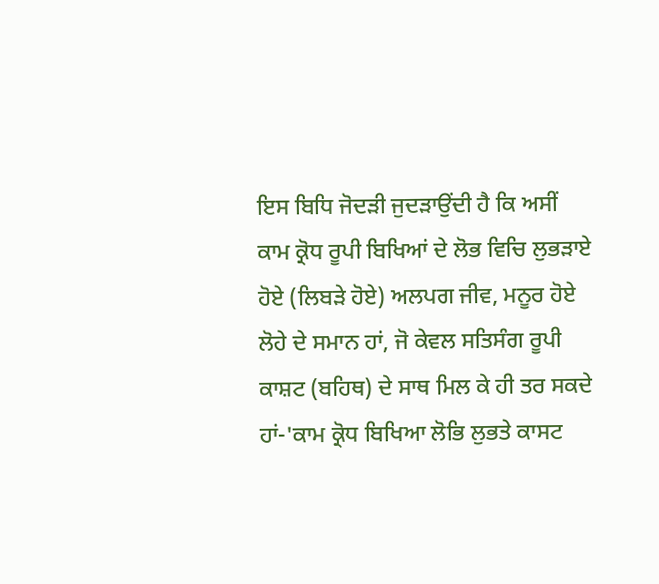ਇਸ ਬਿਧਿ ਜੋਦੜੀ ਜੁਦੜਾਉਂਦੀ ਹੈ ਕਿ ਅਸੀਂ ਕਾਮ ਕ੍ਰੋਧ ਰੂਪੀ ਬਿਖਿਆਂ ਦੇ ਲੋਭ ਵਿਚਿ ਲੁਭੜਾਏ ਹੋਏ (ਲਿਬੜੇ ਹੋਏ) ਅਲਪਗ ਜੀਵ, ਮਨੂਰ ਹੋਏ ਲੋਹੇ ਦੇ ਸਮਾਨ ਹਾਂ, ਜੋ ਕੇਵਲ ਸਤਿਸੰਗ ਰੂਪੀ ਕਾਸ਼ਟ (ਬਹਿਥ) ਦੇ ਸਾਥ ਮਿਲ ਕੇ ਹੀ ਤਰ ਸਕਦੇ ਹਾਂ-'ਕਾਮ ਕ੍ਰੋਧ ਬਿਖਿਆ ਲੋਭਿ ਲੁਭਤੇ ਕਾਸਟ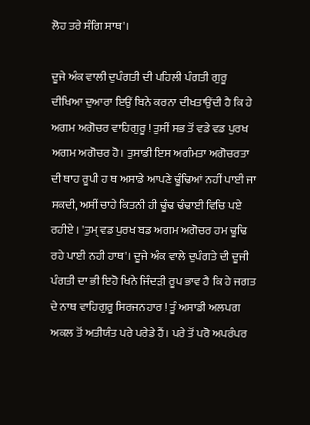ਲੋਹ ਤਰੇ ਸੰਗਿ ਸਾਥ'।

ਦੂਜੇ ਅੰਕ ਵਾਲੀ ਦੁਪੰਗਤੀ ਦੀ ਪਹਿਲੀ ਪੰਗਤੀ ਗੁਰੂ ਦੀਖਿਆ ਦੁਆਰਾ ਇਉਂ ਬਿਨੇ ਕਰਨਾ ਦੀਖਤਾਉਂਦੀ ਹੈ ਕਿ ਹੇ ਅਗਮ ਅਗੋਚਰ ਵਾਹਿਗੁਰੂ ! ਤੁਸੀਂ ਸਭ ਤੋਂ ਵਡੇ ਵਡ ਪੁਰਖ ਅਗਮ ਅਗੋਚਰ ਹੋ। ਤੁਸਾਡੀ ਇਸ ਅਗੰਮਤਾ ਅਗੋਚਰਤਾ ਦੀ ਥਾਹ ਰੂਪੀ ਹ ਥ ਅਸਾਡੇ ਆਪਣੇ ਢੂੰਢਿਆਂ ਨਹੀਂ ਪਾਈ ਜਾ ਸਕਦੀ, ਅਸੀਂ ਚਾਹੇ ਕਿਤਨੀ ਹੀ ਢੂੰਢ ਢੰਢਾਈ ਵਿਚਿ ਪਏ ਰਹੀਏ । 'ਤੁਮ੍ ਵਡ ਪੁਰਖ ਬਡ ਅਗਮ ਅਗੋਚਰ ਹਮ ਢੂਢਿ ਰਹੇ ਪਾਈ ਨਹੀ ਹਾਥ'। ਦੂਜੇ ਅੰਕ ਵਾਲੇ ਦੁਪੰਗਤੇ ਦੀ ਦੂਜੀ ਪੰਗਤੀ ਦਾ ਭੀ ਇਹੋ ਖਿਨੇ ਜਿੰਦੜੀ ਰੂਪ ਭਾਵ ਹੈ ਕਿ ਹੇ ਜਗਤ ਦੇ ਨਾਥ ਵਾਹਿਗੁਰੂ ਸਿਰਜਨਹਾਰ ! ਤੂੰ ਅਸਾਡੀ ਅਲਪਗ ਅਕਲ ਤੋਂ ਅਤੀਯੰਤ ਪਰੇ ਪਰੇਡੇ ਹੈਂ। ਪਰੇ ਤੋਂ ਪਰੋ ਅਪਰੰਪਰ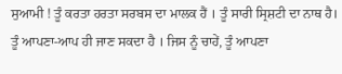ਸੁਆਮੀ ! ਤੂੰ ਕਰਤਾ ਹਰਤਾ ਸਰਬਸ ਦਾ ਮਾਲਕ ਹੈਂ । ਤੂੰ ਸਾਰੀ ਸ੍ਰਿਸ਼ਟੀ ਦਾ ਨਾਥ ਹੈ। ਤੂੰ ਆਪਣਾ-ਆਪ ਹੀ ਜਾਣ ਸਕਦਾ ਹੈ । ਜਿਸ ਨੂੰ ਚਾਹੇਂ, ਤੂੰ ਆਪਣਾ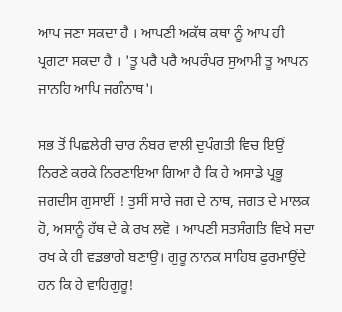ਆਪ ਜਣਾ ਸਕਦਾ ਹੈ । ਆਪਣੀ ਅਕੱਥ ਕਥਾ ਨੂੰ ਆਪ ਹੀ ਪ੍ਰਗਟਾ ਸਕਦਾ ਹੈ । 'ਤੂ ਪਰੈ ਪਰੈ ਅਪਰੰਪਰ ਸੁਆਮੀ ਤੂ ਆਪਨ ਜਾਨਹਿ ਆਪਿ ਜਗੰਨਾਥ'।

ਸਭ ਤੋਂ ਪਿਛਲੇਰੀ ਚਾਰ ਨੰਬਰ ਵਾਲੀ ਦੁਪੰਗਤੀ ਵਿਚ ਇਉਂ ਨਿਰਣੇ ਕਰਕੇ ਨਿਰਣਾਇਆ ਗਿਆ ਹੈ ਕਿ ਹੇ ਅਸਾਡੇ ਪ੍ਰਭੂ ਜਗਦੀਸ ਗੁਸਾਈਂ ! ਤੁਸੀਂ ਸਾਰੇ ਜਗ ਦੇ ਨਾਥ, ਜਗਤ ਦੇ ਮਾਲਕ ਹੋ, ਅਸਾਨੂੰ ਹੱਥ ਦੇ ਕੇ ਰਖ ਲਵੋ । ਆਪਣੀ ਸਤਸੰਗਤਿ ਵਿਖੇ ਸਦਾ ਰਖ ਕੇ ਹੀ ਵਡਭਾਗੇ ਬਣਾਉ। ਗੁਰੂ ਨਾਨਕ ਸਾਹਿਬ ਫੁਰਮਾਉਂਦੇ ਹਨ ਕਿ ਹੇ ਵਾਹਿਗੁਰੂ!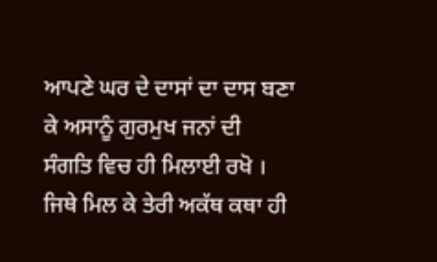ਆਪਣੇ ਘਰ ਦੇ ਦਾਸਾਂ ਦਾ ਦਾਸ ਬਣਾ ਕੇ ਅਸਾਨੂੰ ਗੁਰਮੁਖ ਜਨਾਂ ਦੀ ਸੰਗਤਿ ਵਿਚ ਹੀ ਮਿਲਾਈ ਰਖੋ । ਜਿਥੇ ਮਿਲ ਕੇ ਤੇਰੀ ਅਕੱਥ ਕਥਾ ਹੀ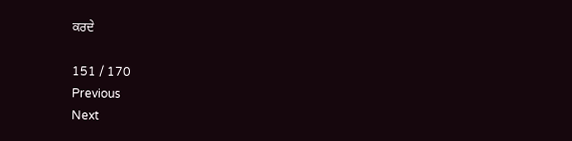ਕਰਦੇ

151 / 170
Previous
Next